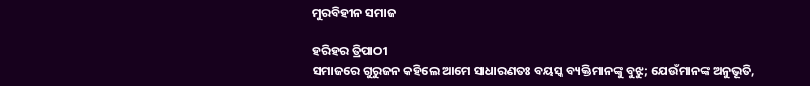ମୁରବିହୀନ ସମାଜ

ହରିହର ତ୍ରିପାଠୀ
ସମାଜରେ ଗୁରୁଜନ କହିଲେ ଆମେ ସାଧାରଣତଃ ବୟସ୍କ ବ୍ୟକ୍ତିମାନଙ୍କୁ ବୁଝୁ; ଯେଉଁମାନଙ୍କ ଅନୁଭୂତି,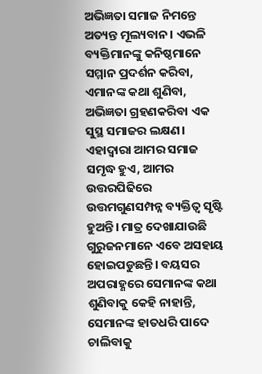ଅଭିଜ୍ଞତା ସମାଜ ନିମନ୍ତେ ଅତ୍ୟନ୍ତ ମୂଲ୍ୟବାନ। ଏଭଳି ବ୍ୟକ୍ତିମାନଙ୍କୁ କନିଷ୍ଠମାନେ ସମ୍ମାନ ପ୍ରଦର୍ଶନ କରିବା, ଏମାନଙ୍କ କଥା ଶୁଣିବା, ଅଭିଜ୍ଞତା ଗ୍ରହଣକରିବା ଏକ ସୁସ୍ଥ ସମାଜର ଲକ୍ଷଣ। ଏହାଦ୍ୱାରା ଆମର ସମାଜ ସମୃଦ୍ଧ ହୁଏ, ଆମର ଉତ୍ତରପିଢିରେ ଉତ୍ତମଗୁଣସମ୍ପନ୍ନ ବ୍ୟକ୍ତିତ୍ୱ ସୃଷ୍ଟି ହୁଅନ୍ତି। ମାତ୍ର ଦେଖାଯାଉଛି ଗୁରୁଜନମାନେ ଏବେ ଅସହାୟ ହୋଇପଡୁଛନ୍ତି। ବୟସର ଅପରାହ୍ଣରେ ସେମାନଙ୍କ କଥା ଶୁଣିବାକୁ କେହି ନାହାନ୍ତି, ସେମାନଙ୍କ ହାତଧରି ପାଦେ ଚାଲିବାକୁ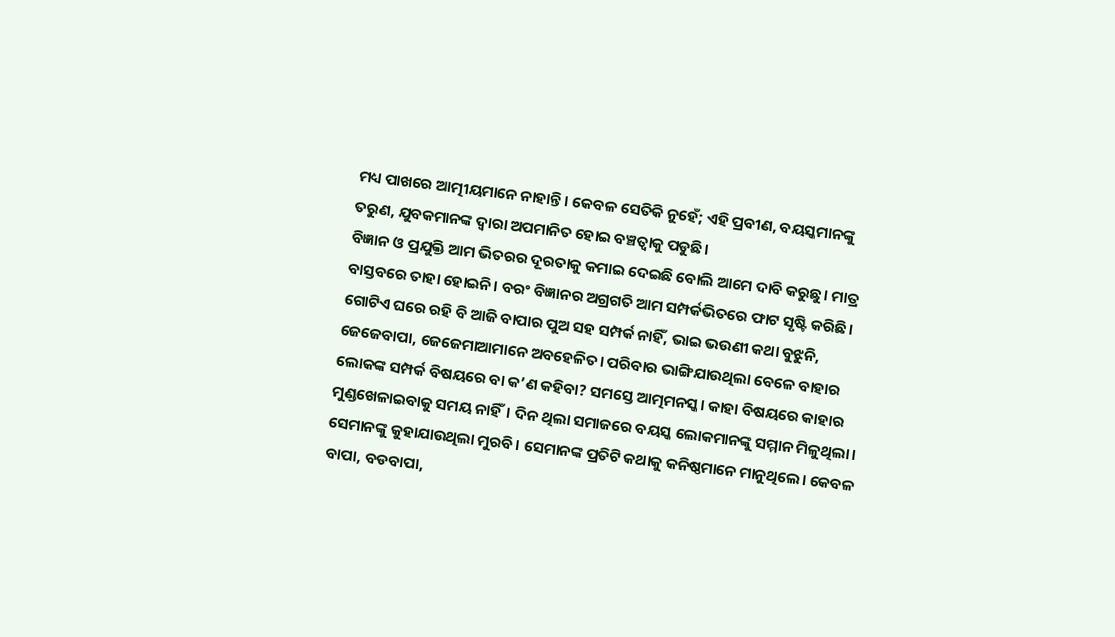ମଧ୍ୟ ପାଖରେ ଆତ୍ମୀୟମାନେ ନାହାନ୍ତି। କେବଳ ସେତିକି ନୁହେଁ; ଏହି ପ୍ରବୀଣ, ବୟସ୍କମାନଙ୍କୁ ତରୁଣ, ଯୁବକମାନଙ୍କ ଦ୍ୱାରା ଅପମାନିତ ହୋଇ ବଞ୍ଚତ୍ବାକୁ ପଡୁଛି।
ବିଜ୍ଞାନ ଓ ପ୍ରଯୁକ୍ତି ଆମ ଭିତରର ଦୂରତାକୁ କମାଇ ଦେଇଛି ବୋଲି ଆମେ ଦାବି କରୁଛୁ। ମାତ୍ର ବାସ୍ତବରେ ତାହା ହୋଇନି। ବରଂ ବିଜ୍ଞାନର ଅଗ୍ରଗତି ଆମ ସମ୍ପର୍କଭିତରେ ଫାଟ ସୃଷ୍ଟି କରିଛି। ଗୋଟିଏ ଘରେ ରହି ବି ଆଜି ବାପାର ପୁଅ ସହ ସମ୍ପର୍କ ନାହିଁ, ଭାଇ ଭଉଣୀ କଥା ବୁଝୁନି, ଜେଜେବାପା, ଜେଜେମାଆମାନେ ଅବହେଳିତ। ପରିବାର ଭାଙ୍ଗିଯାଉଥିଲା ବେଳେ ବାହାର ଲୋକଙ୍କ ସମ୍ପର୍କ ବିଷୟରେ ବା କ’ଣ କହିବା? ସମସ୍ତେ ଆତ୍ମମନସ୍କ। କାହା ବିଷୟରେ କାହାର ମୁଣ୍ଡଖେଳାଇବାକୁ ସମୟ ନାହିଁ। ଦିନ ଥିଲା ସମାଜରେ ବୟସ୍କ ଲୋକମାନଙ୍କୁ ସମ୍ମାନ ମିଳୁଥିଲା। ସେମାନଙ୍କୁ କୁହାଯାଉଥିଲା ମୁରବି। ସେମାନଙ୍କ ପ୍ରତିଟି କଥାକୁ କନିଷ୍ଠମାନେ ମାନୁଥିଲେ। କେବଳ ବାପା, ବଡବାପା,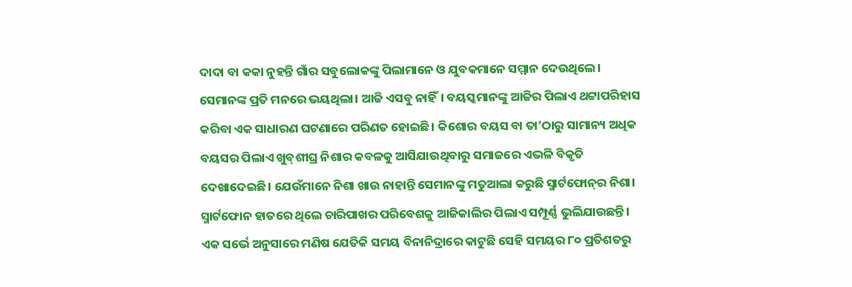ଦାଦା ବା କକା ନୁହନ୍ତି ଗାଁର ସବୁଲୋକଙ୍କୁ ପିଲାମାନେ ଓ ଯୁବକମାନେ ସମ୍ମାନ ଦେଉଥିଲେ। ସେମାନଙ୍କ ପ୍ରତି ମନରେ ଭୟଥିଲା। ଆଜି ଏସବୁ ନାହିଁ। ବୟସ୍କମାନଙ୍କୁ ଆଜିର ପିଲାଏ ଥଟ୍ଟାପରିହାସ କରିବା ଏକ ସାଧାରଣ ଘଟଣାରେ ପରିଣତ ହୋଇଛି। କିଶୋର ବୟସ ବା ତା’ଠାରୁ ସାମାନ୍ୟ ଅଧିକ ବୟସର ପିଲାଏ ଖୁବ୍‌ଶୀଘ୍ର ନିଶାର କବଳକୁ ଆସିଯାଉଥିବାରୁ ସମାଜରେ ଏଭଳି ବିକୃତି ଦେଖାଦେଇଛି। ଯେଉଁମାନେ ନିଶା ଖାଉ ନାହାନ୍ତି ସେମାନଙ୍କୁ ମତୁଆଲା କରୁଛି ସ୍ମାର୍ଟଫୋନ୍‌ର ନିଶା। ସ୍ମାର୍ଟଫୋନ ହାତରେ ଥିଲେ ଚାରିପାଖର ପରିବେଶକୁ ଆଜିକାଲିର ପିଲାଏ ସମ୍ପୂର୍ଣ୍ଣ ଭୁଲିଯାଉଛନ୍ତି। ଏକ ସର୍ଭେ ଅନୁସାରେ ମଣିଷ ଯେତିକି ସମୟ ବିନାନିଦ୍ରାରେ କାଟୁଛି ସେହି ସମୟର ୮୦ ପ୍ରତିଶତରୁ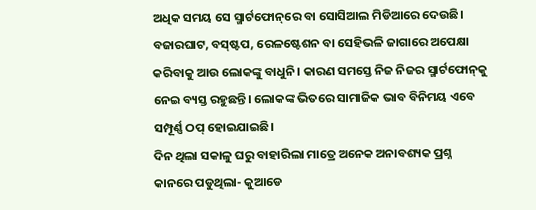ଅଧିକ ସମୟ ସେ ସ୍ମାର୍ଟଫୋନ୍‌ରେ ବା ସୋସିଆଲ ମିଡିଆରେ ଦେଉଛି। ବଜାରଘାଟ, ବସ୍‌ଷ୍ଟପ, ରେଳଷ୍ଟେଶନ ବା ସେହିଭଳି ଜାଗାରେ ଅପେକ୍ଷା କରିବାକୁ ଆଉ ଲୋକଙ୍କୁ ବାଧୁନି। କାରଣ ସମସ୍ତେ ନିଜ ନିଜର ସ୍ମାର୍ଟଫୋନ୍‌କୁ ନେଇ ବ୍ୟସ୍ତ ରହୁଛନ୍ତି। ଲୋକଙ୍କ ଭିତରେ ସାମାଜିକ ଭାବ ବିନିମୟ ଏବେ ସମ୍ପୂର୍ଣ୍ଣ ଠପ୍‌ ହୋଇଯାଇଛି।
ଦିନ ଥିଲା ସକାଳୁ ଘରୁ ବାହାରିଲା ମାତ୍ରେ ଅନେକ ଅନାବଶ୍ୟକ ପ୍ରଶ୍ନ କାନରେ ପଡୁଥିଲା- କୁଆଡେ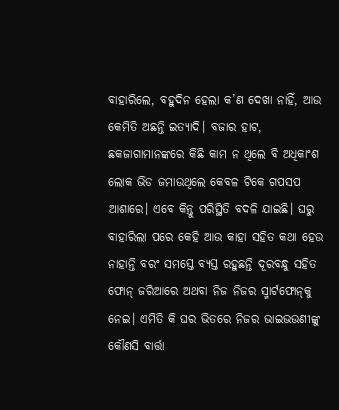ବାହାରିଲେ, ବହୁଦିନ ହେଲା କ’ଣ ଦେଖା ନାହିଁ, ଆଉ କେମିତି ଅଛନ୍ତି ଇତ୍ୟାଦି। ବଜାର ହାଟ, ଛକଜାଗାମାନଙ୍କରେ କିଛି କାମ ନ ଥିଲେ ବି ଅଧିକାଂଶ ଲୋକ ଭିଡ ଜମାଉଥିଲେ କେବଳ ଟିକେ ଗପସପ ଆଶାରେ। ଏବେ କିନ୍ତୁ ପରିସ୍ଥିତି ବଦଳି ଯାଇଛି। ଘରୁ ବାହାରିଲା ପରେ କେହି ଆଉ କାହା ସହିତ କଥା ହେଉ ନାହାନ୍ତି ବରଂ ସମସ୍ତେ ବ୍ୟସ୍ତ ରହୁଛନ୍ତି ଦୂରବନ୍ଧୁ ସହିତ ଫୋନ୍‌ ଜରିଆରେ ଅଥବା ନିଜ ନିଜର ସ୍ମାର୍ଟଫୋନ୍‌କୁ ନେଇ। ଏମିତି କି ଘର ଭିତରେ ନିଜର ଭାଇଭଉଣୀଙ୍କୁ କୌଣସି ବାର୍ତ୍ତା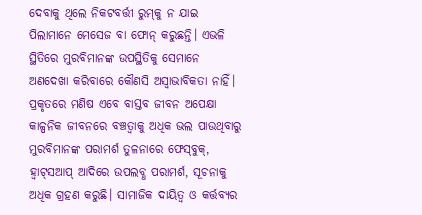ଦେବାକୁ ଥିଲେ ନିକଟବର୍ତ୍ତୀ ରୁମ୍‌କୁ ନ ଯାଇ ପିଲାମାନେ ମେସେଜ ବା ଫୋନ୍‌ କରୁଛନ୍ତି। ଏଭଳି ସ୍ଥିତିରେ ମୁରବିମାନଙ୍କ ଉପସ୍ଥିତିକୁ ସେମାନେ ଅଣଦେଖା କରିବାରେ କୌଣସି ଅସ୍ବାଭାବିକତା ନାହିଁ।
ପ୍ରକୃତରେ ମଣିଷ ଏବେ ବାସ୍ତବ ଜୀବନ ଅପେକ୍ଷା କାଳ୍ପନିକ ଜୀବନରେ ବଞ୍ଚତ୍ବାକୁ ଅଧିକ ଭଲ ପାଉଥିବାରୁ ମୁରବିମାନଙ୍କ ପରାମର୍ଶ ତୁଳନାରେ ଫେସ୍‌ବୁକ୍‌, ହ୍ବାଟ୍‌ସଆପ୍‌ ଆଦିରେ ଉପଲବ୍ଧ ପରାମର୍ଶ, ସୂଚନାକୁ ଅଧିକ ଗ୍ରହଣ କରୁଛି। ସାମାଜିକ ଦାୟିତ୍ୱ ଓ କର୍ତ୍ତବ୍ୟର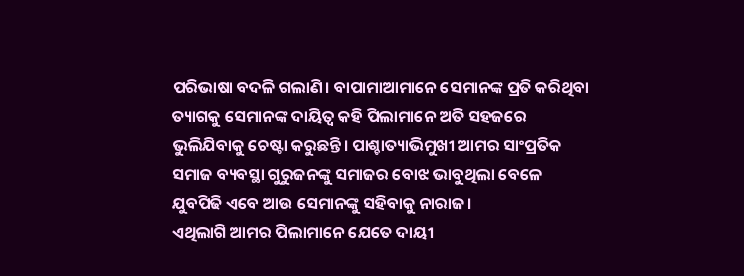ପରିଭାଷା ବଦଳି ଗଲାଣି। ବାପାମାଆମାନେ ସେମାନଙ୍କ ପ୍ରତି କରିଥିବା ତ୍ୟାଗକୁ ସେମାନଙ୍କ ଦାୟିତ୍ୱ କହି ପିଲାମାନେ ଅତି ସହଜରେ ଭୁଲିଯିବାକୁ ଚେଷ୍ଟା କରୁଛନ୍ତି। ପାଶ୍ଚାତ୍ୟାଭିମୁଖୀ ଆମର ସାଂପ୍ରତିକ ସମାଜ ବ୍ୟବସ୍ଥା ଗୁରୁଜନଙ୍କୁ ସମାଜର ବୋଝ ଭାବୁଥିଲା ବେଳେ ଯୁବପିଢି ଏବେ ଆଉ ସେମାନଙ୍କୁ ସହିବାକୁ ନାରାଜ।
ଏଥିଲାଗି ଆମର ପିଲାମାନେ ଯେତେ ଦାୟୀ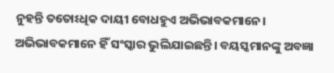ନୁହନ୍ତି ତତୋଽଧିକ ଦାୟୀ ବୋଧହୁଏ ଅଭିଭାବକମାନେ। ଅଭିଭାବକମାନେ ହିଁ ସଂସ୍କାର ଭୁଲିଯାଇଛନ୍ତି। ବୟସ୍କମାନଙ୍କୁ ଅବଜ୍ଞା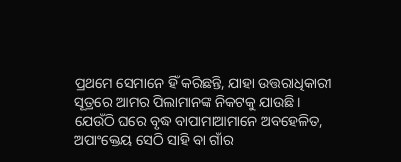ପ୍ରଥମେ ସେମାନେ ହିଁ କରିଛନ୍ତି, ଯାହା ଉତ୍ତରାଧିକାରୀ ସୂତ୍ରରେ ଆମର ପିଲାମାନଙ୍କ ନିକଟକୁ ଯାଉଛି। ଯେଉଁଠି ଘରେ ବୃଦ୍ଧ ବାପାମାଆମାନେ ଅବହେଳିତ, ଅପାଂକ୍ତେୟ ସେଠି ସାହି ବା ଗାଁର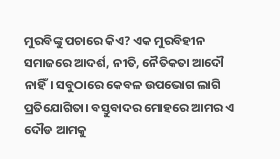ମୁରବିଙ୍କୁ ପଚାରେ କିଏ? ଏକ ମୁରବିହୀନ ସମାଜରେ ଆଦର୍ଶ, ନୀତି, ନୈତିକତା ଆଦୌ ନାହିଁ। ସବୁଠାରେ କେବଳ ଉପଭୋଗ ଲାଗି ପ୍ରତିଯୋଗିତା। ବସ୍ତୁବାଦର ମୋହରେ ଆମର ଏ ଦୌଡ ଆମକୁ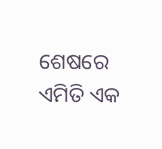ଶେଷରେ ଏମିତି ଏକ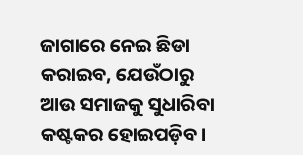ଜାଗାରେ ନେଇ ଛିଡା କରାଇବ, ଯେଉଁଠାରୁ ଆଉ ସମାଜକୁ ସୁଧାରିବା କଷ୍ଟକର ହୋଇପଡ଼ିବ।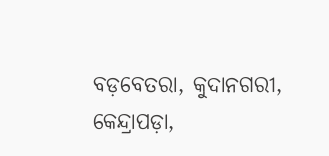ବଡ଼ବେତରା, କୁଦାନଗରୀ, କେନ୍ଦ୍ରାପଡ଼ା,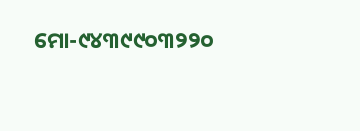ମୋ-୯୪୩୯୯୦୩୨୨୦